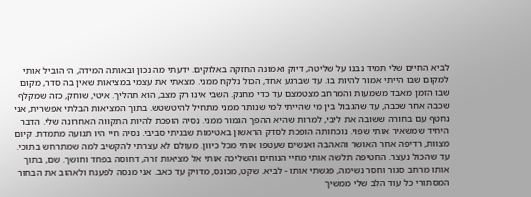לביא החיים שלי תמיד נבנו על שליטה, דיוק ואמונה החזקה באלוקים. ידעתי מה נכון ובאותה המידה, ה׳ הוביל אותי למקום שבו הייתי אמור להיות בו. עד שברגע אחד, הכול נלקח ממני. מצאתי את עצמי במציאות שאין בה סדר, מקום שבו הזמן מאבד משמעות והמרחב מצטמצם עד כדי מחנק. השבי אינו רק מצב, הוא תהליך. איטי, שוחק, כזה שמקלף שכבה אחר שכבה, עד שהגבול בין מי שהייתי למי שנותר ממני מתחיל להיטשטש. בתוך המציאות הבלתי אפשרית, אני נחטף עם בחורה ששובה את ליבי, למרות שהיא ההפך הגמור ממני. נסיה הופכת להיות התקווה האחרונה שלי. הדבר היחיד שמשאיר אותי שפוי. נוכחותה הופכת לסדק הראשון באטימות שבניתי סביבי. נסיה חיי היו תנועה מתמדת. קיום מצוות, רדיפה אחר האושר והאהבה ואנשים שעטפו אותי מכל כיוון. מעולם לא עצרתי להקשיב למה שמתרחש בתוכי. עד שהכול נעצר. החטיפה תלשה אותי מחיי הנוחים והשליכה אותי אל מציאות זרה, דחוסה בפחד וחושך. שם, בתוך אותו מרחב סגור וחסר נשימה, פגשתי אותו - לביא. שקט, מכונס, מדויק עד כאב. אני מנסה לפענח ולאהוב את הבחור המסתורי כל עוד הלב שלי ממשיך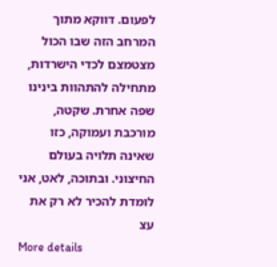לפעום. דווקא מתוך המרחב הזה שבו הכול מצטמצם לכדי הישרדות, מתחילה להתהוות בינינו שפה אחרת. שקטה, מורכבת ועמוקה, כזו שאינה תלויה בעולם החיצוני. ובתוכה, לאט, אני לומדת להכיר לא רק את עצ
More details